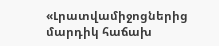«Լրատվամիջոցներից մարդիկ հաճախ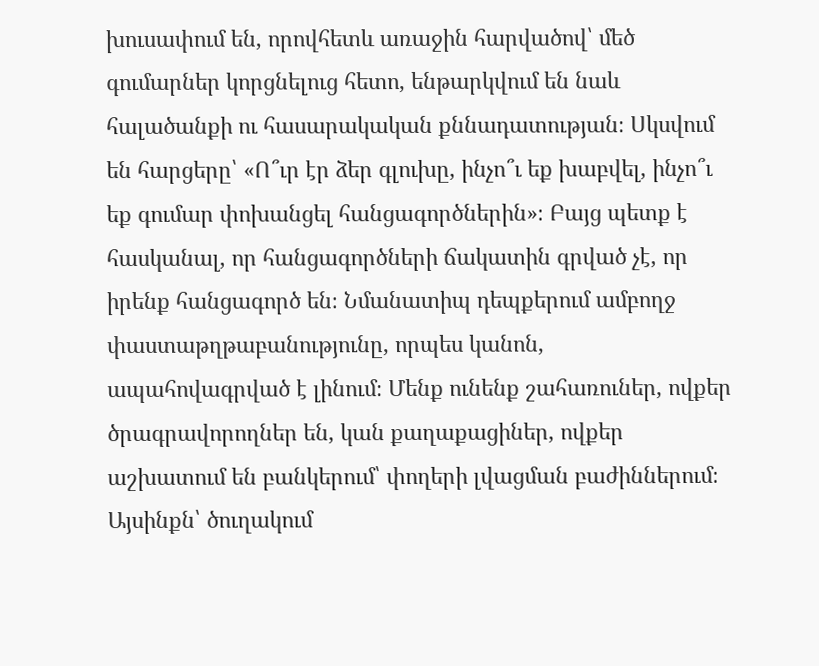խուսափում են, որովհետև առաջին հարվածով՝ մեծ գումարներ կորցնելուց հետո, ենթարկվում են նաև հալածանքի ու հասարակական քննադատության։ Սկսվում են հարցերը՝ «Ո՞ւր էր ձեր գլուխը, ինչո՞ւ եք խաբվել, ինչո՞ւ եք գումար փոխանցել հանցագործներին»։ Բայց պետք է հասկանալ, որ հանցագործների ճակատին գրված չէ, որ իրենք հանցագործ են։ Նմանատիպ դեպքերում ամբողջ փաստաթղթաբանությունը, որպես կանոն, ապահովագրված է լինում։ Մենք ունենք շահառուներ, ովքեր ծրագրավորողներ են, կան քաղաքացիներ, ովքեր աշխատում են բանկերում՝ փողերի լվացման բաժիններում։ Այսինքն՝ ծուղակում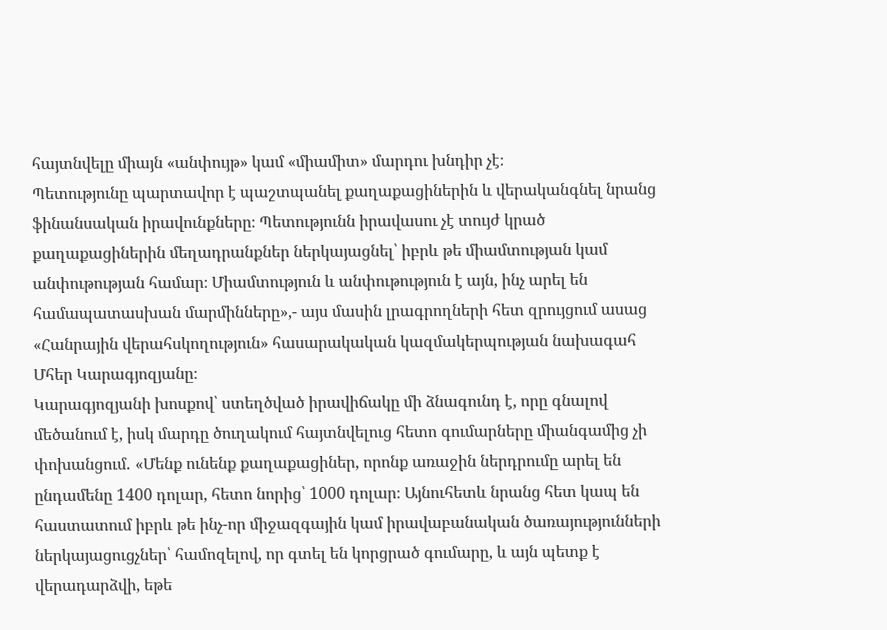հայտնվելը միայն «անփույթ» կամ «միամիտ» մարդու խնդիր չէ։
Պետությունը պարտավոր է պաշտպանել քաղաքացիներին և վերականգնել նրանց ֆինանսական իրավունքները։ Պետությունն իրավասու չէ տույժ կրած քաղաքացիներին մեղադրանքներ ներկայացնել՝ իբրև թե միամտության կամ անփութության համար։ Միամտություն և անփութություն է այն, ինչ արել են համապատասխան մարմինները»,- այս մասին լրագրողների հետ զրույցում ասաց «Հանրային վերահսկողություն» հասարակական կազմակերպության նախագահ Մհեր Կարագյոզյանը։
Կարագյոզյանի խոսքով՝ ստեղծված իրավիճակը մի ձնագունդ է, որը գնալով մեծանում է, իսկ մարդը ծուղակում հայտնվելուց հետո գումարները միանգամից չի փոխանցում․ «Մենք ունենք քաղաքացիներ, որոնք առաջին ներդրումը արել են ընդամենը 1400 դոլար, հետո նորից՝ 1000 դոլար։ Այնուհետև նրանց հետ կապ են հաստատում իբրև թե ինչ-որ միջազգային կամ իրավաբանական ծառայությունների ներկայացուցչներ՝ համոզելով, որ գտել են կորցրած գումարը, և այն պետք է վերադարձվի, եթե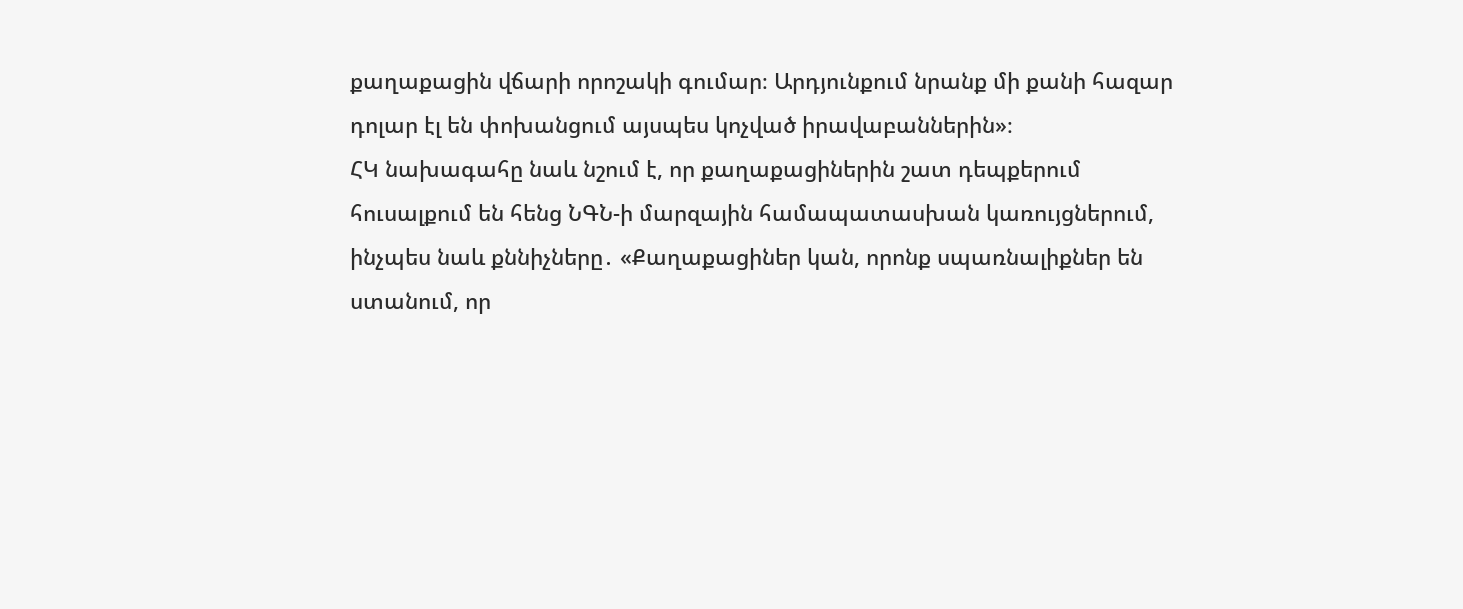քաղաքացին վճարի որոշակի գումար։ Արդյունքում նրանք մի քանի հազար դոլար էլ են փոխանցում այսպես կոչված իրավաբաններին»։
ՀԿ նախագահը նաև նշում է, որ քաղաքացիներին շատ դեպքերում հուսալքում են հենց ՆԳՆ-ի մարզային համապատասխան կառույցներում, ինչպես նաև քննիչները․ «Քաղաքացիներ կան, որոնք սպառնալիքներ են ստանում, որ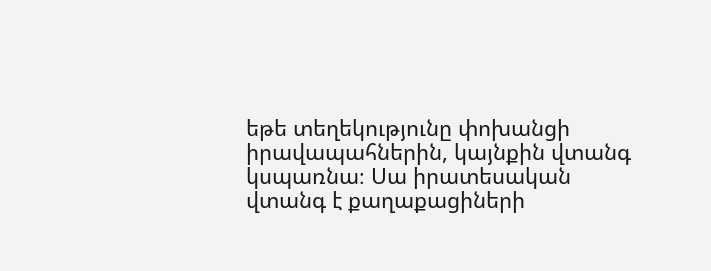եթե տեղեկությունը փոխանցի իրավապահներին, կայնքին վտանգ կսպառնա։ Սա իրատեսական վտանգ է քաղաքացիների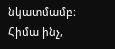նկատմամբ։ Հիմա ինչ,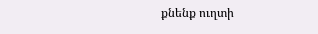քնենք ուղտի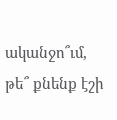ականջո՞ւմ, թե՞ քնենք էշի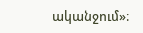ականջում»։